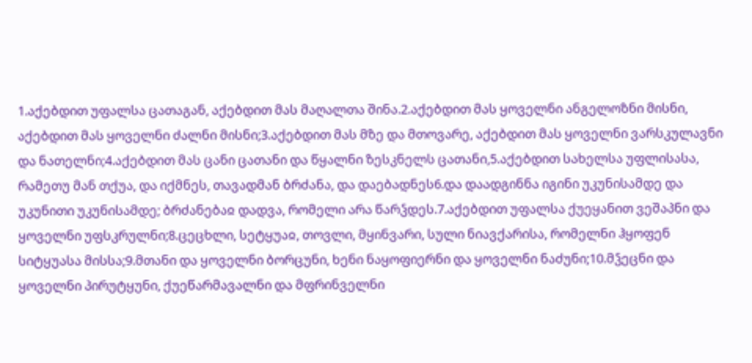1.აქებდით უფალსა ცათაგან, აქებდით მას მაღალთა შინა.2.აქებდით მას ყოველნი ანგელოზნი მისნი, აქებდით მას ყოველნი ძალნი მისნი;3.აქებდით მას მზე და მთოვარე, აქებდით მას ყოველნი ვარსკულავნი და ნათელნი;4.აქებდით მას ცანი ცათანი და წყალნი ზესკნელს ცათანი,5.აქებდით სახელსა უფლისასა, რამეთუ მან თქუა, და იქმნეს, თავადმან ბრძანა, და დაებადნეს6.და დაადგინნა იგინი უკუნისამდე და უკუნითი უკუნისამდე; ბრძანებაჲ დადვა, რომელი არა წარჴდეს.7.აქებდით უფალსა ქუეყანით ვეშაპნი და ყოველნი უფსკრულნი;8.ცეცხლი, სეტყუაჲ, თოვლი, მყინვარი, სული ნიავქარისა, რომელნი ჰყოფენ სიტყუასა მისსა;9.მთანი და ყოველნი ბორცუნი, ხენი ნაყოფიერნი და ყოველნი ნაძუნი;10.მჴეცნი და ყოველნი პირუტყუნი, ქუეწარმავალნი და მფრინველნი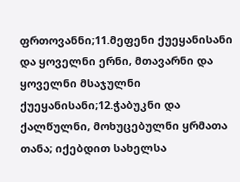ფრთოვანნი;11.მეფენი ქუეყანისანი და ყოველნი ერნი, მთავარნი და ყოველნი მსაჯულნი ქუეყანისანი;12.ჭაბუკნი და ქალწულნი, მოხუცებულნი ყრმათა თანა; იქებდით სახელსა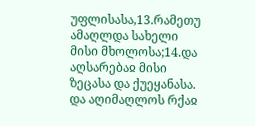უფლისასა,13.რამეთუ ამაღლდა სახელი მისი მხოლოსა;14.და აღსარებაჲ მისი ზეცასა და ქუეყანასა. და აღიმაღლოს რქაჲ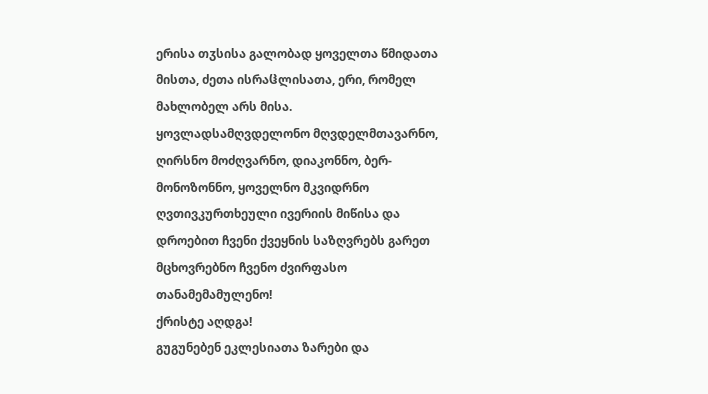ერისა თჳსისა გალობად ყოველთა წმიდათა მისთა, ძეთა ისრაჱლისათა, ერი, რომელ მახლობელ არს მისა.
ყოვლადსამღვდელონო მღვდელმთავარნო, ღირსნო მოძღვარნო, დიაკონნო, ბერ-მონოზონნო, ყოველნო მკვიდრნო ღვთივკურთხეული ივერიის მიწისა და დროებით ჩვენი ქვეყნის საზღვრებს გარეთ მცხოვრებნო ჩვენო ძვირფასო თანამემამულენო!
ქრისტე აღდგა!
გუგუნებენ ეკლესიათა ზარები და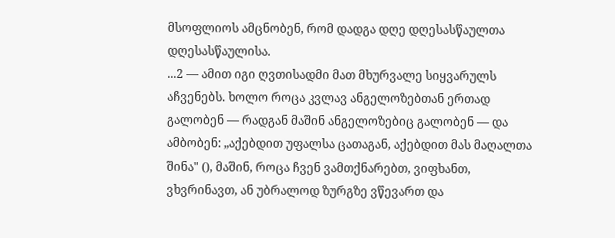მსოფლიოს ამცნობენ, რომ დადგა დღე დღესასწაულთა დღესასწაულისა.
...2 — ამით იგი ღვთისადმი მათ მხურვალე სიყვარულს აჩვენებს. ხოლო როცა კვლავ ანგელოზებთან ერთად გალობენ — რადგან მაშინ ანგელოზებიც გალობენ — და ამბობენ: „აქებდით უფალსა ცათაგან, აქებდით მას მაღალთა შინა" (), მაშინ, როცა ჩვენ ვამთქნარებთ, ვიფხანთ, ვხვრინავთ, ან უბრალოდ ზურგზე ვწევართ და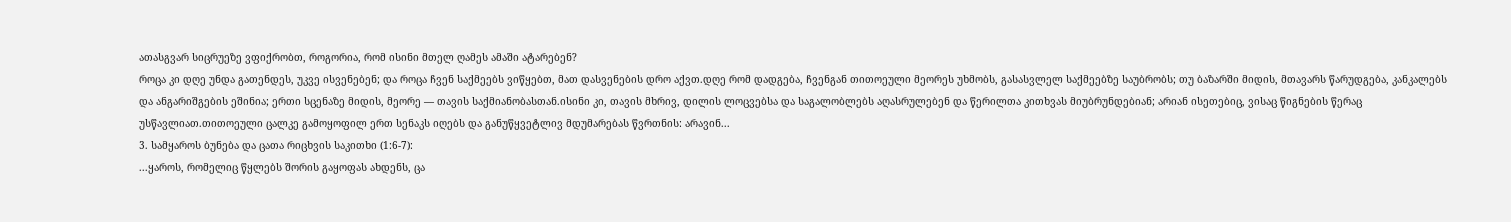ათასგვარ სიცრუეზე ვფიქრობთ, როგორია, რომ ისინი მთელ ღამეს ამაში ატარებენ?
როცა კი დღე უნდა გათენდეს, უკვე ისვენებენ; და როცა ჩვენ საქმეებს ვიწყებთ, მათ დასვენების დრო აქვთ.დღე რომ დადგება, ჩვენგან თითოეული მეორეს უხმობს, გასასვლელ საქმეებზე საუბრობს; თუ ბაზარში მიდის, მთავარს წარუდგება, კანკალებს და ანგარიშგების ეშინია; ერთი სცენაზე მიდის, მეორე — თავის საქმიანობასთან.ისინი კი, თავის მხრივ, დილის ლოცვებსა და საგალობლებს აღასრულებენ და წერილთა კითხვას მიუბრუნდებიან; არიან ისეთებიც, ვისაც წიგნების წერაც უსწავლიათ.თითოეული ცალკე გამოყოფილ ერთ სენაკს იღებს და განუწყვეტლივ მდუმარებას წვრთნის: არავინ...
3. სამყაროს ბუნება და ცათა რიცხვის საკითხი (1:6-7):
...ყაროს, რომელიც წყლებს შორის გაყოფას ახდენს, ცა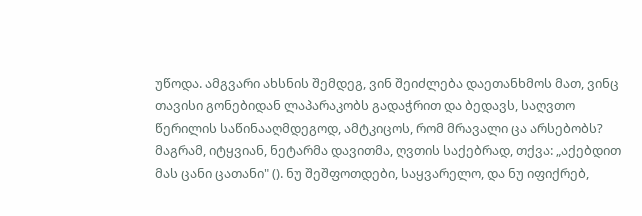უწოდა. ამგვარი ახსნის შემდეგ, ვინ შეიძლება დაეთანხმოს მათ, ვინც თავისი გონებიდან ლაპარაკობს გადაჭრით და ბედავს, საღვთო წერილის საწინააღმდეგოდ, ამტკიცოს, რომ მრავალი ცა არსებობს? მაგრამ, იტყვიან, ნეტარმა დავითმა, ღვთის საქებრად, თქვა: „აქებდით მას ცანი ცათანი" (). ნუ შეშფოთდები, საყვარელო, და ნუ იფიქრებ,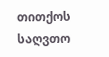თითქოს საღვთო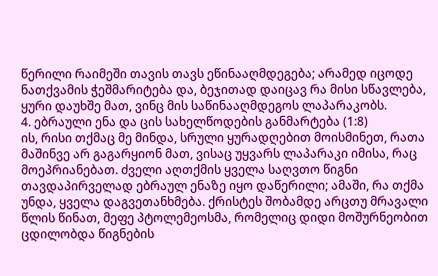წერილი რაიმეში თავის თავს ეწინააღმდეგება; არამედ იცოდე ნათქვამის ჭეშმარიტება და, ბეჯითად დაიცავ რა მისი სწავლება, ყური დაუხშე მათ, ვინც მის საწინააღმდეგოს ლაპარაკობს.
4. ებრაული ენა და ცის სახელწოდების განმარტება (1:8)
ის, რისი თქმაც მე მინდა, სრული ყურადღებით მოისმინეთ, რათა მაშინვე არ გაგარყიონ მათ, ვისაც უყვარს ლაპარაკი იმისა, რაც მოეპრიანებათ. ძველი აღთქმის ყველა საღვთო წიგნი თავდაპირველად ებრაულ ენაზე იყო დაწერილი; ამაში, რა თქმა უნდა, ყველა დაგვეთანხმება. ქრისტეს შობამდე არცთუ მრავალი წლის წინათ, მეფე პტოლემეოსმა, რომელიც დიდი მოშურნეობით ცდილობდა წიგნების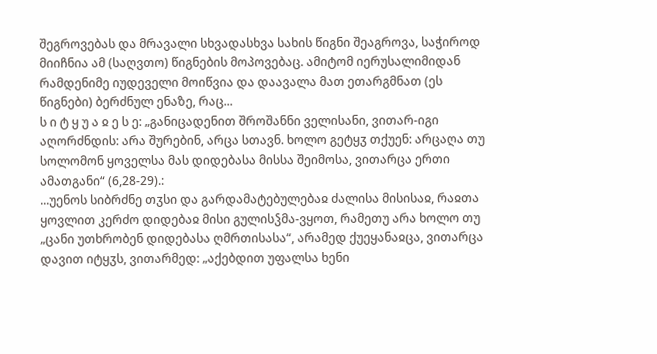შეგროვებას და მრავალი სხვადასხვა სახის წიგნი შეაგროვა, საჭიროდ მიიჩნია ამ (საღვთო) წიგნების მოპოვებაც. ამიტომ იერუსალიმიდან რამდენიმე იუდეველი მოიწვია და დაავალა მათ ეთარგმნათ (ეს წიგნები) ბერძნულ ენაზე, რაც...
ს ი ტ ყ უ ა ჲ ე ს ე: „განიცადენით შროშანნი ველისანი, ვითარ-იგი აღორძნდის: არა შურებინ, არცა სთავნ. ხოლო გეტყჳ თქუენ: არცაღა თუ სოლომონ ყოველსა მას დიდებასა მისსა შეიმოსა, ვითარცა ერთი ამათგანი“ (6,28-29).:
...უენოს სიბრძნე თჳსი და გარდამატებულებაჲ ძალისა მისისაჲ, რაჲთა ყოვლით კერძო დიდებაჲ მისი გულისჴმა-ვყოთ, რამეთუ არა ხოლო თუ „ცანი უთხრობენ დიდებასა ღმრთისასა“, არამედ ქუეყანაჲცა, ვითარცა დავით იტყჳს, ვითარმედ: „აქებდით უფალსა ხენი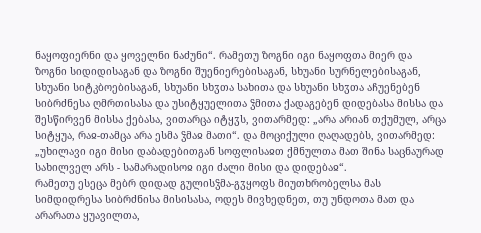ნაყოფიერნი და ყოველნი ნაძუნი“. რამეთუ ზოგნი იგი ნაყოფთა მიერ და ზოგნი სიდიდისაგან და ზოგნი შუენიერებისაგან, სხუანი სურნელებისაგან, სხუანი სიტკბოებისაგან, სხუანი სხჳთა სახითა და სხუანი სხჳთა აჩუენებენ სიბრძნესა ღმრთისასა და უსიტყუელითა ჴმითა ქადაგებენ დიდებასა მისსა და შესწირვენ მისსა ქებასა, ვითარცა იტყჳს, ვითარმედ: „არა არიან თქუმულ, არცა სიტყუა, რაჲ-თამცა არა ესმა ჴმაჲ მათი“. და მოციქული ღაღადებს, ვითარმედ: „უხილავი იგი მისი დაბადებითგან სოფლისაჲთ ქმნულთა მათ შინა საცნაურად სახილველ არს - სამარადისოჲ იგი ძალი მისი და დიდებაჲ“.
რამეთუ ესეცა მებრ დიდად გულისჴმა-გჳყოფს მიუთხრობელსა მას სიმდიდრესა სიბრძნისა მისისასა, ოდეს მივხედნეთ, თუ უნდოთა მათ და არარათა ყუავილთა,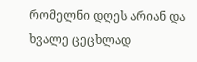რომელნი დღეს არიან და ხვალე ცეცხლად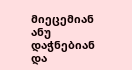მიეცემიან ანუ დაჭნებიან და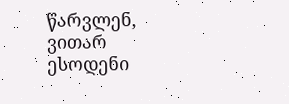წარვლენ, ვითარ ესოდენი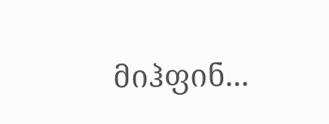მიჰფინ...